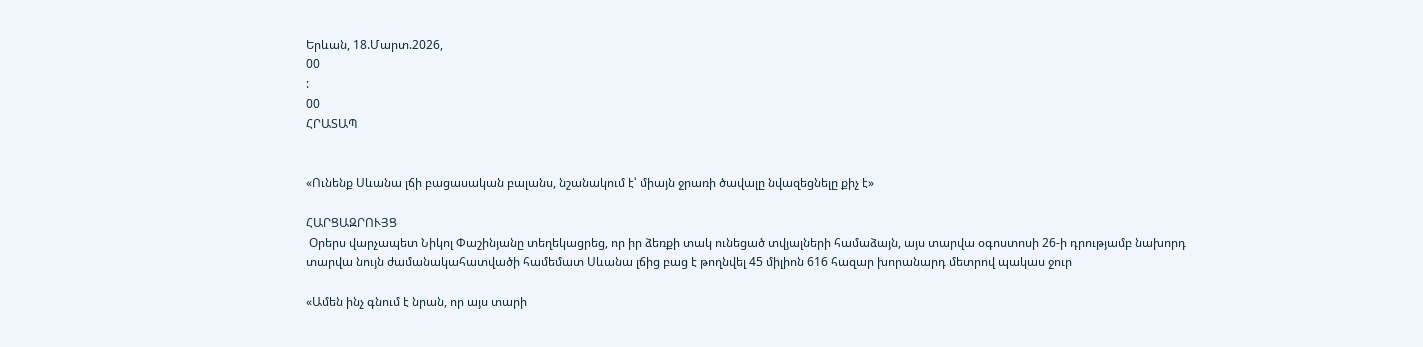Երևան, 18.Մարտ.2026,
00
:
00
ՀՐԱՏԱՊ


«Ունենք Սևանա լճի բացասական բալանս, նշանակում է՝ միայն ջրառի ծավալը նվազեցնելը քիչ է»

ՀԱՐՑԱԶՐՈՒՅՑ
 Օրերս վարչապետ Նիկոլ Փաշինյանը տեղեկացրեց, որ իր ձեռքի տակ ունեցած տվյալների համաձայն, այս տարվա օգոստոսի 26-ի դրությամբ նախորդ տարվա նույն ժամանակահատվածի համեմատ Սևանա լճից բաց է թողնվել 45 միլիոն 616 հազար խորանարդ մետրով պակաս ջուր

«Ամեն ինչ գնում է նրան, որ այս տարի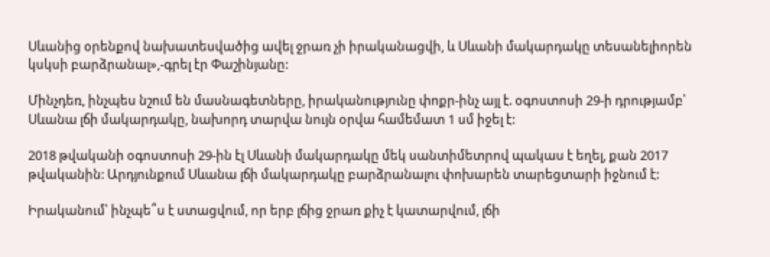Սևանից օրենքով նախատեսվածից ավել ջրառ չի իրականացվի, և Սևանի մակարդակը տեսանելիորեն կսկսի բարձրանալ»,-գրել էր Փաշինյանը:

Մինչդեռ, ինչպես նշում են մասնագետները, իրականությունը փոքր-ինչ այլ է. օգոստոսի 29-ի դրությամբ՝ Սևանա լճի մակարդակը, նախորդ տարվա նույն օրվա համեմատ 1 սմ իջել է:

2018 թվականի օգոստոսի 29-ին էլ Սևանի մակարդակը մեկ սանտիմետրով պակաս է եղել, քան 2017 թվականին: Արդյունքում Սևանա լճի մակարդակը բարձրանալու փոխարեն տարեցտարի իջնում է:

Իրականում՝ ինչպե՞ս է ստացվում, որ երբ լճից ջրառ քիչ է կատարվում, լճի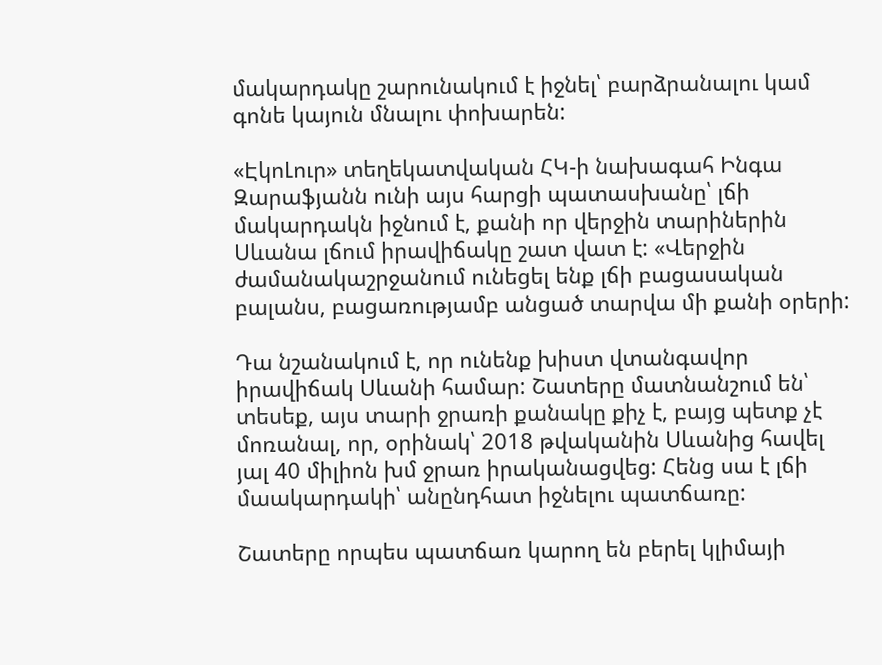մակարդակը շարունակում է իջնել՝ բարձրանալու կամ գոնե կայուն մնալու փոխարեն:

«ԷկոԼուր» տեղեկատվական ՀԿ-ի նախագահ Ինգա Զարաֆյանն ունի այս հարցի պատասխանը՝ լճի մակարդակն իջնում է, քանի որ վերջին տարիներին Սևանա լճում իրավիճակը շատ վատ է: «Վերջին ժամանակաշրջանում ունեցել ենք լճի բացասական բալանս, բացառությամբ անցած տարվա մի քանի օրերի:

Դա նշանակում է, որ ունենք խիստ վտանգավոր իրավիճակ Սևանի համար: Շատերը մատնանշում են՝ տեսեք, այս տարի ջրառի քանակը քիչ է, բայց պետք չէ մոռանալ, որ, օրինակ՝ 2018 թվականին Սևանից հավել յալ 40 միլիոն խմ ջրառ իրականացվեց: Հենց սա է լճի մաակարդակի՝ անընդհատ իջնելու պատճառը:

Շատերը որպես պատճառ կարող են բերել կլիմայի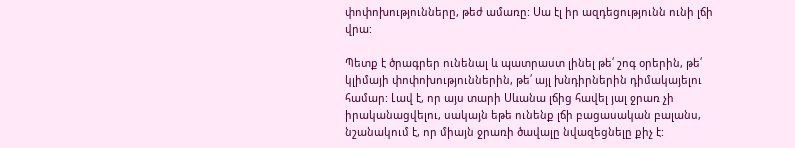փոփոխությունները, թեժ ամառը: Սա էլ իր ազդեցությունն ունի լճի վրա:

Պետք է ծրագրեր ունենալ և պատրաստ լինել թե՛ շոգ օրերին, թե՛ կլիմայի փոփոխություններին, թե՛ այլ խնդիրներին դիմակայելու համար: Լավ է, որ այս տարի Սևանա լճից հավել յալ ջրառ չի իրականացվելու, սակայն եթե ունենք լճի բացասական բալանս, նշանակում է, որ միայն ջրառի ծավալը նվազեցնելը քիչ է: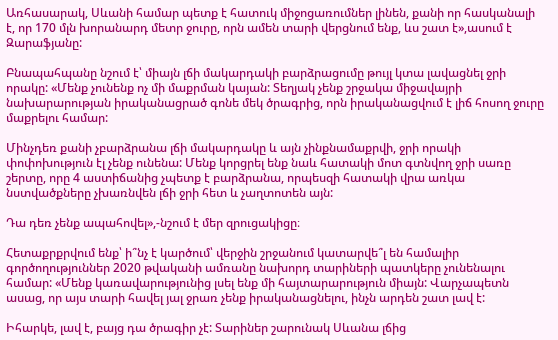Առհասարակ, Սևանի համար պետք է հատուկ միջոցառումներ լինեն, քանի որ հասկանալի է, որ 170 մլն խորանարդ մետր ջուրը, որն ամեն տարի վերցնում ենք, ևս շատ է»,ասում է Զարաֆյանը:

Բնապահպանը նշում է՝ միայն լճի մակարդակի բարձրացումը թույլ կտա լավացնել ջրի որակը: «Մենք չունենք ոչ մի մաքրման կայան: Տեղյակ չենք շրջակա միջավայրի նախարարության իրականացրած գոնե մեկ ծրագրից, որն իրականացվում է լիճ հոսող ջուրը մաքրելու համար:

Մինչդեռ քանի չբարձրանա լճի մակարդակը և այն չինքնամաքրվի, ջրի որակի փոփոխություն էլ չենք ունենա: Մենք կորցրել ենք նաև հատակի մոտ գտնվող ջրի սառը շերտը, որը 4 աստիճանից չպետք է բարձրանա, որպեսզի հատակի վրա առկա նստվածքները չխառնվեն լճի ջրի հետ և չաղտոտեն այն:

Դա դեռ չենք ապահովել»,-նշում է մեր զրուցակիցը։

Հետաքրքրվում ենք՝ ի՞նչ է կարծում՝ վերջին շրջանում կատարվե՞լ են համալիր գործողություններ 2020 թվականի ամռանը նախորդ տարիների պատկերը չունենալու համար: «Մենք կառավարությունից լսել ենք մի հայտարարություն միայն: Վարչապետն ասաց, որ այս տարի հավել յալ ջրառ չենք իրականացնելու, ինչն արդեն շատ լավ է:

Իհարկե, լավ է, բայց դա ծրագիր չէ: Տարիներ շարունակ Սևանա լճից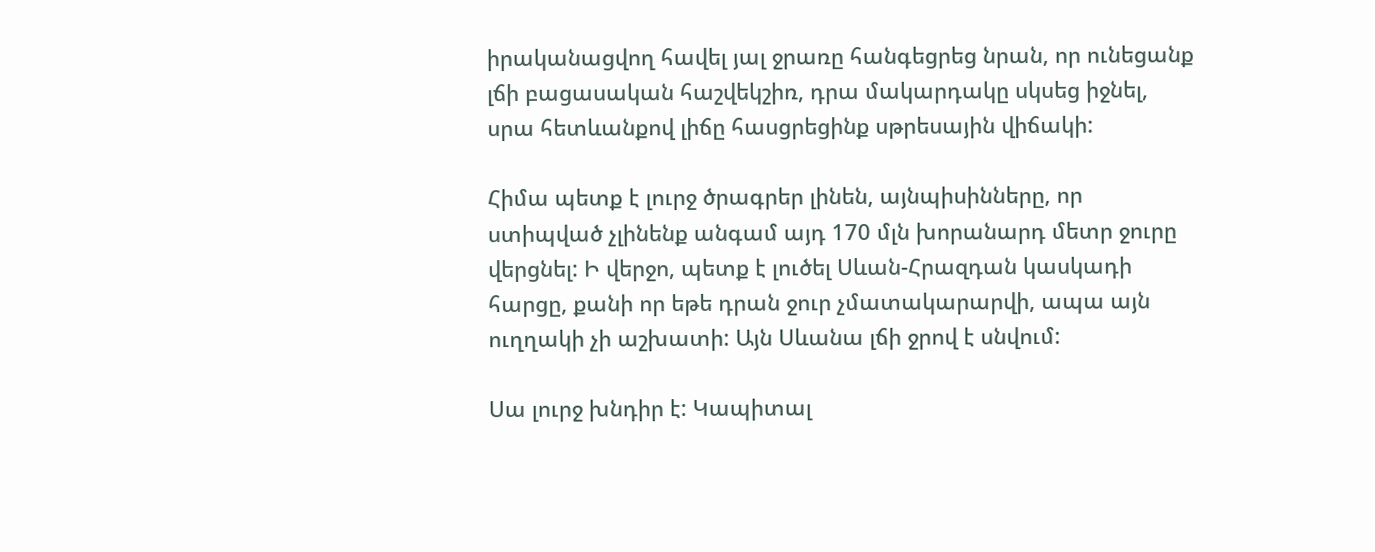իրականացվող հավել յալ ջրառը հանգեցրեց նրան, որ ունեցանք լճի բացասական հաշվեկշիռ, դրա մակարդակը սկսեց իջնել, սրա հետևանքով լիճը հասցրեցինք սթրեսային վիճակի:

Հիմա պետք է լուրջ ծրագրեր լինեն, այնպիսինները, որ ստիպված չլինենք անգամ այդ 170 մլն խորանարդ մետր ջուրը վերցնել: Ի վերջո, պետք է լուծել Սևան-Հրազդան կասկադի հարցը, քանի որ եթե դրան ջուր չմատակարարվի, ապա այն ուղղակի չի աշխատի: Այն Սևանա լճի ջրով է սնվում:

Սա լուրջ խնդիր է: Կապիտալ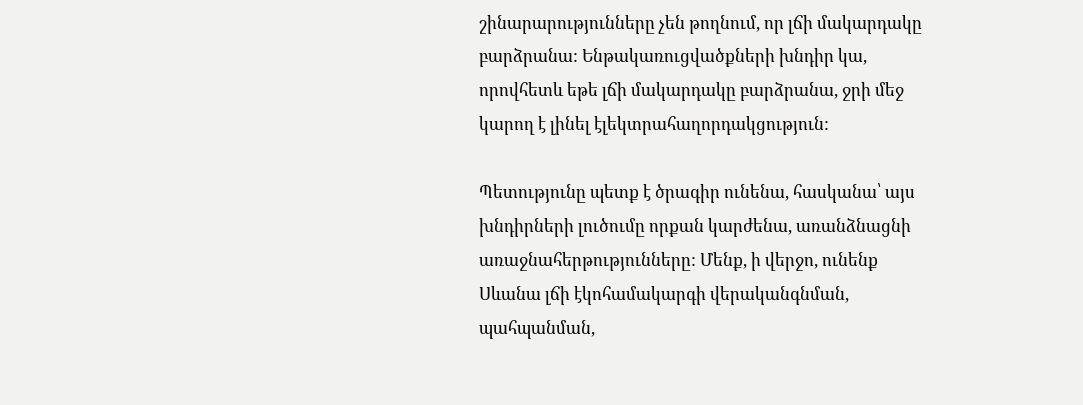շինարարությունները չեն թողնում, որ լճի մակարդակը բարձրանա: Ենթակառուցվածքների խնդիր կա, որովհետև եթե լճի մակարդակը բարձրանա, ջրի մեջ կարող է լինել էլեկտրահաղորդակցություն:

Պետությունը պետք է ծրագիր ունենա, հասկանա՝ այս խնդիրների լուծումը որքան կարժենա, առանձնացնի առաջնահերթությունները: Մենք, ի վերջո, ունենք Սևանա լճի էկոհամակարգի վերականգնման, պահպանման,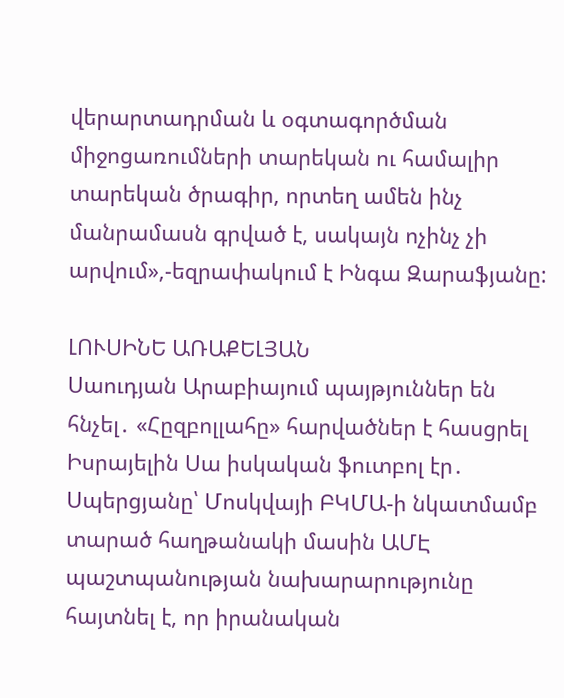վերարտադրման և օգտագործման միջոցառումների տարեկան ու համալիր տարեկան ծրագիր, որտեղ ամեն ինչ մանրամասն գրված է, սակայն ոչինչ չի արվում»,-եզրափակում է Ինգա Զարաֆյանը:

ԼՈՒՍԻՆԵ ԱՌԱՔԵԼՅԱՆ
Սաուդյան Արաբիայում պայթյուններ են հնչել․ «Հըզբոլլահը» հարվածներ է հասցրել Իսրայելին Սա իսկական ֆուտբոլ էր․ Սպերցյանը՝ Մոսկվայի ԲԿՄԱ-ի նկատմամբ տարած հաղթանակի մասին ԱՄԷ պաշտպանության նախարարությունը հայտնել է, որ իրանական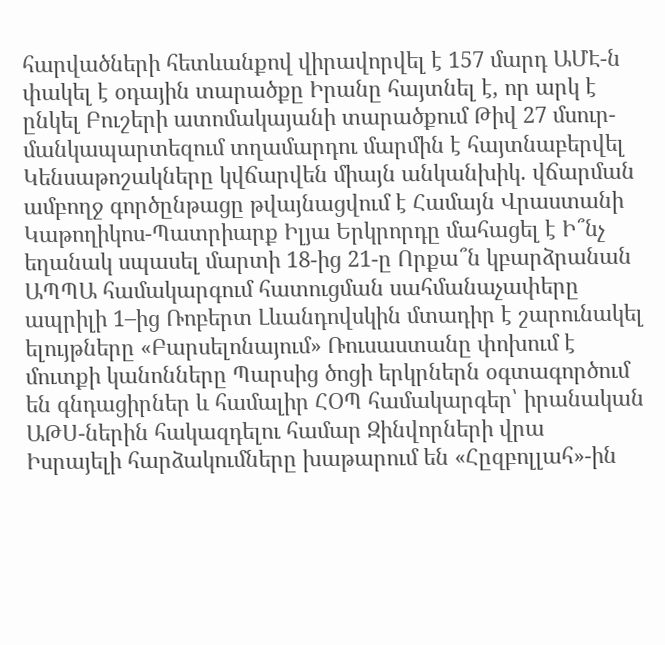հարվածների հետևանքով վիրավորվել է 157 մարդ ԱՄԷ-ն փակել է օդային տարածքը Իրանը հայտնել է, որ արկ է ընկել Բուշերի ատոմակայանի տարածքում Թիվ 27 մսուր-մանկապարտեզում տղամարդու մարմին է հայտնաբերվել Կենսաթոշակները կվճարվեն միայն անկանխիկ. վճարման ամբողջ գործընթացը թվայնացվում է Համայն Վրաստանի Կաթողիկոս-Պատրիարք Իլյա Երկրորդը մահացել է Ի՞նչ եղանակ սպասել մարտի 18-ից 21-ը Որքա՞ն կբարձրանան ԱՊՊԱ համակարգում հատուցման սահմանաչափերը ապրիլի 1–ից Ռոբերտ Լևանդովսկին մտադիր է շարունակել ելույթները «Բարսելոնայում» Ռուսաստանը փոխում է մուտքի կանոնները Պարսից ծոցի երկրներն օգտագործում են գնդացիրներ և համալիր ՀՕՊ համակարգեր՝ իրանական ԱԹՍ-ներին հակազդելու համար Զինվորների վրա Իսրայելի հարձակումները խաթարում են «Հըզբոլլահ»-ին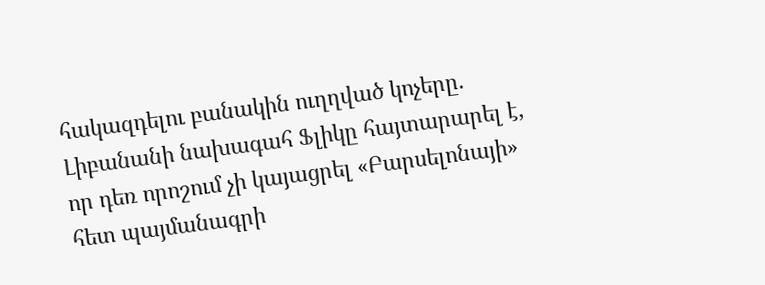հակազդելու բանակին ուղղված կոչերը. Լիբանանի նախագահ Ֆլիկը հայտարարել է, որ դեռ որոշում չի կայացրել «Բարսելոնայի» հետ պայմանագրի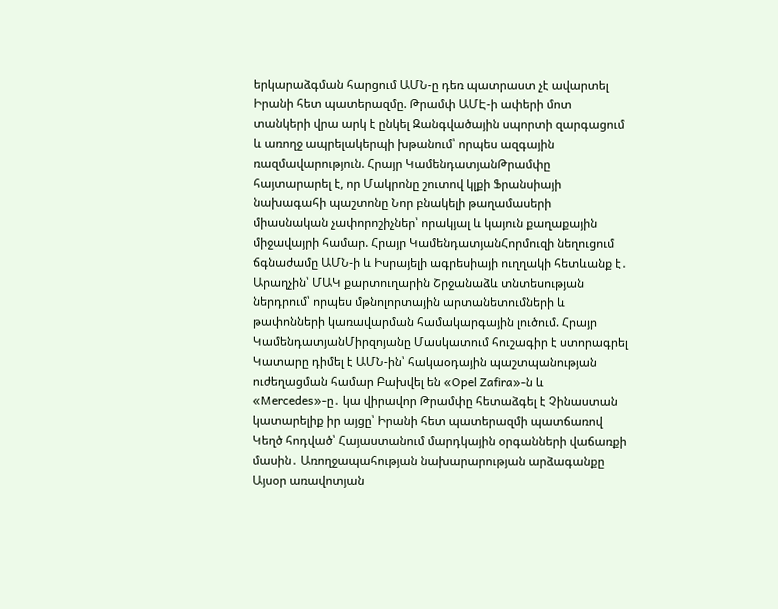երկարաձգման հարցում ԱՄՆ-ը դեռ պատրաստ չէ ավարտել Իրանի հետ պատերազմը. Թրամփ ԱՄԷ-ի ափերի մոտ տանկերի վրա արկ է ընկել Զանգվածային սպորտի զարգացում և առողջ ապրելակերպի խթանում՝ որպես ազգային ռազմավարություն. Հրայր ԿամենդատյանԹրամփը հայտարարել է, որ Մակրոնը շուտով կլքի Ֆրանսիայի նախագահի պաշտոնը Նոր բնակելի թաղամասերի միասնական չափորոշիչներ՝ որակյալ և կայուն քաղաքային միջավայրի համար. Հրայր ԿամենդատյանՀորմուզի նեղուցում ճգնաժամը ԱՄՆ-ի և Իսրայելի ագրեսիայի ուղղակի հետևանք է․ Արաղչին՝ ՄԱԿ քարտուղարին Շրջանաձև տնտեսության ներդրում՝ որպես մթնոլորտային արտանետումների և թափոնների կառավարման համակարգային լուծում. Հրայր ԿամենդատյանՄիրզոյանը Մասկատում հուշագիր է ստորագրել Կատարը դիմել է ԱՄՆ-ին՝ հակաօդային պաշտպանության ուժեղացման համար Բախվել են «Opel Zafira»-ն և «Mercedes»-ը․ կա վիրավոր Թրամփը հետաձգել է Չինաստան կատարելիք իր այցը՝ Իրանի հետ պատերազմի պատճառով Կեղծ հոդված՝ Հայաստանում մարդկային օրգանների վաճառքի մասին․ Առողջապահության նախարարության արձագանքը Այսօր առավոտյան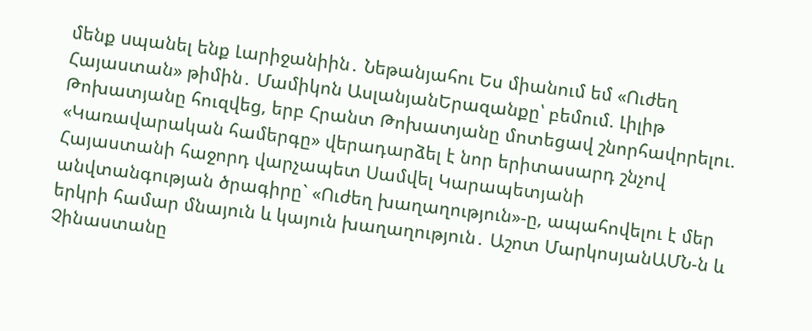մենք uպանել ենք Լարիջանիին․ Նեթանյահու Ես միանում եմ «Ուժեղ Հայաստան» թիմին․ Մամիկոն ԱսլանյանԵրազանքը՝ բեմում. Լիլիթ Թոխատյանը հուզվեց, երբ Հրանտ Թոխատյանը մոտեցավ շնորհավորելու. «Կառավարական համերգը» վերադարձել է նոր երիտասարդ շնչով Հայաստանի հաջորդ վարչապետ Սամվել Կարապետյանի անվտանգության ծրագիրը` «Ուժեղ խաղաղություն»-ը, ապահովելու է մեր երկրի համար մնայուն և կայուն խաղաղություն․ Աշոտ ՄարկոսյանԱՄՆ-ն և Չինաստանը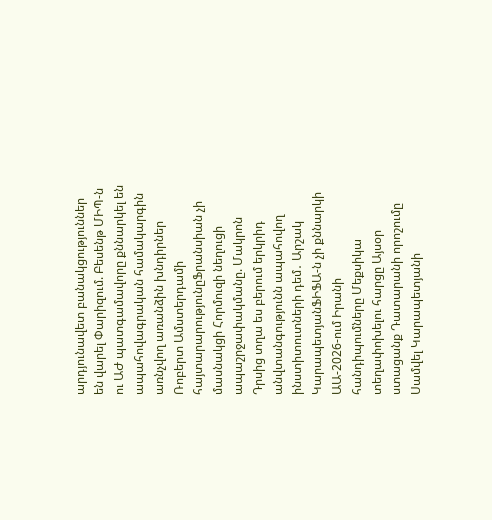արդյունավետ բանակցություններ են վարել Փարիզում. Բեսենթ ՄԻՊ-ն ու ԱԺ պատգամավորը քննարկել են ապահովագրական համակարգին առնչվող առանձին խնդիրներ Ռոբերտ Ամստերդամի հայտարարությունըՖրանսիան չի մասնակցի Հորմուզի նեղուցի ապաշրջափակմանը. Մակրոն Դրսից տղա ես բերում երկրիդ անվտանգությունն ապահովող ինստիտուտների դեմ․ Արշակ ԿարապետյանՖԻՖԱ-ն չի քննարկի ԱԱ-2026-ում Իրանի հանդիպումները Մեքսիկա տեղափոխելու հարցը Այսօր ստացանք Դատարանի որոշումը Սամվել Կարապետյանի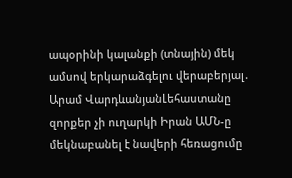ապօրինի կալանքի (տնային) մեկ ամսով երկարաձգելու վերաբերյալ․ Արամ ՎարդևանյանԼեհաստանը զորքեր չի ուղարկի Իրան ԱՄՆ-ը մեկնաբանել է նավերի հեռացումը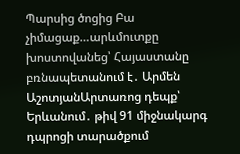Պարսից ծոցից Բա չիմացաք…արևմուտքը խոստովանեց՝ Հայաստանը բռնապետանում է․ Արմեն ԱշոտյանԱրտառոց դեպք՝ Երևանում․ թիվ 91 միջնակարգ դպրոցի տարածքում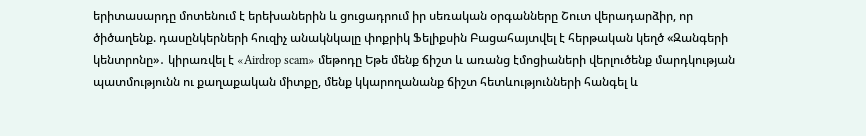երիտասարդը մոտենում է երեխաներին և ցուցադրում իր սեռական օրգանները Շուտ վերադարձիր, որ ծիծաղենք. դասընկերների հուզիչ անակնկալը փոքրիկ Ֆելիքսին Բացահայտվել է հերթական կեղծ «Զանգերի կենտրոնը»․ կիրառվել է «Airdrop scam» մեթոդը Եթե մենք ճիշտ և առանց էմոցիաների վերլուծենք մարդկության պատմությունն ու քաղաքական միտքը, մենք կկարողանանք ճիշտ հետևությունների հանգել և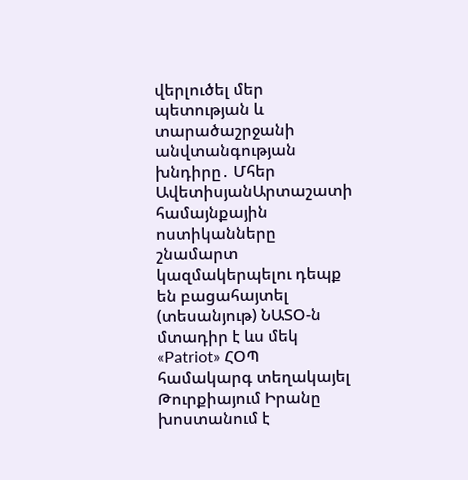վերլուծել մեր պետության և տարածաշրջանի անվտանգության խնդիրը․ Մհեր ԱվետիսյանԱրտաշատի համայնքային ոստիկանները շնամարտ կազմակերպելու դեպք են բացահայտել (տեսանյութ) ՆԱՏՕ-ն մտադիր է ևս մեկ «Patriot» ՀՕՊ համակարգ տեղակայել Թուրքիայում Իրանը խոստանում է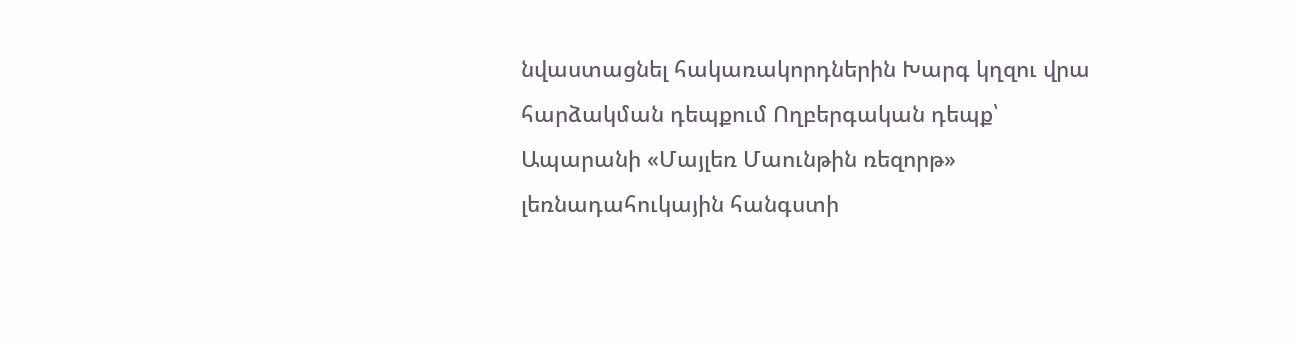նվաստացնել հակառակորդներին Խարգ կղզու վրա հարձակման դեպքում Ողբերգական դեպք՝ Ապարանի «Մայլեռ Մաունթին ռեզորթ» լեռնադահուկային հանգստի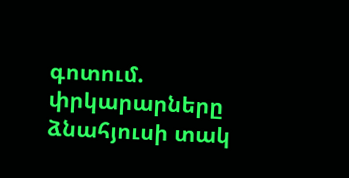գոտում. փրկարարները ձնահյուսի տակ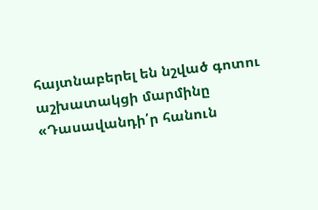հայտնաբերել են նշված գոտու աշխատակցի մարմինը «Դասավանդի՛ր հանուն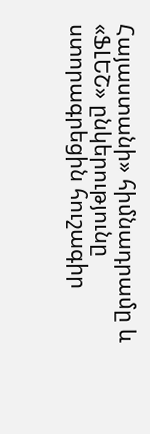Հայաստանի» հիմնադրամը և «ՖԼԵՇ» ընկերությունը ստորագրեցին հուշագիր